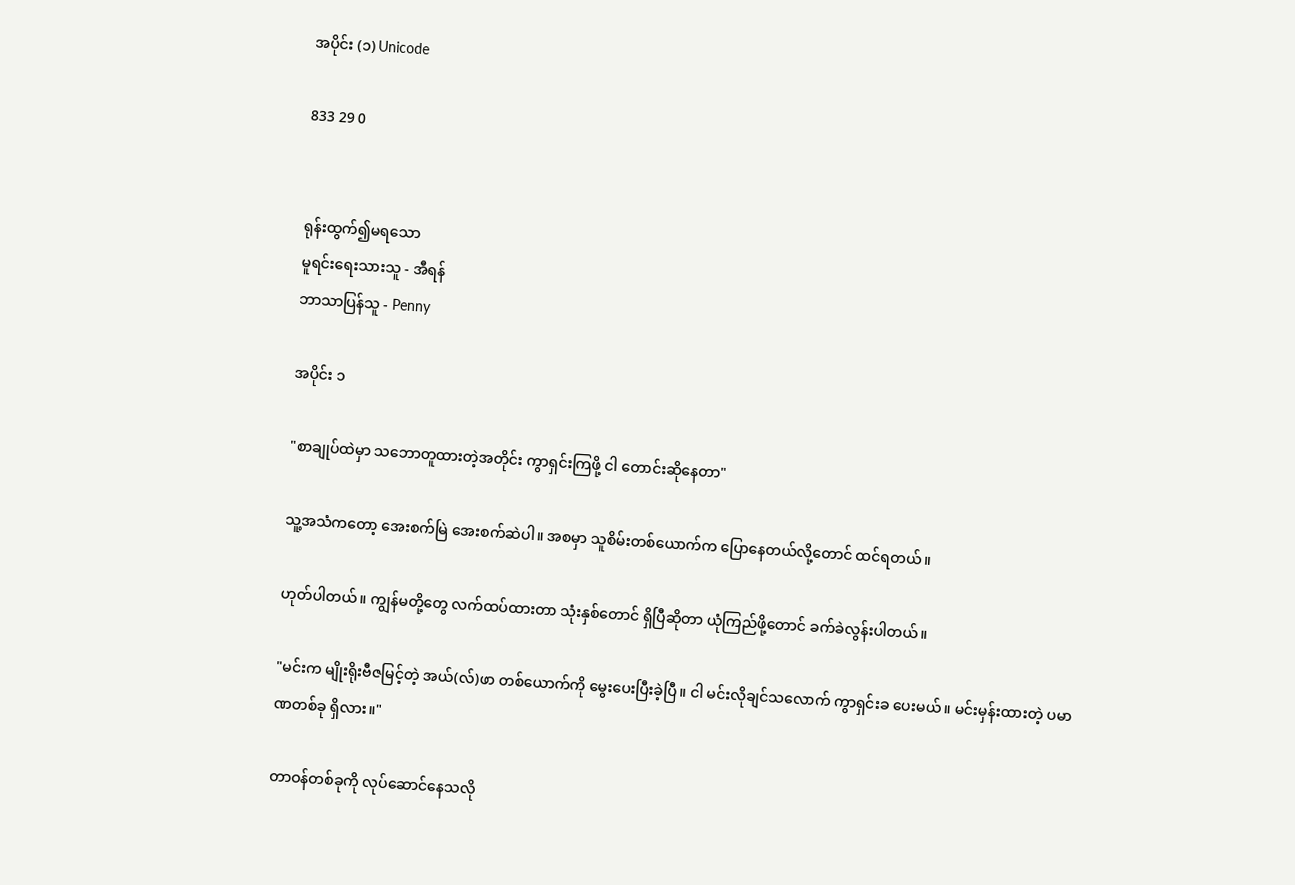အပိုင်း (၁) Unicode

833 29 0


ရုန်းထွက်၍မရသော
မူရင်းရေးသားသူ - အီရန်
ဘာသာပြန်သူ - Penny

အပိုင်း ၁

"စာချုပ်ထဲမှာ သဘောတူထားတဲ့အတိုင်း ကွာရှင်းကြဖို့ ငါ တောင်းဆိုနေတာ"

သူ့အသံကတော့ အေးစက်မြဲ အေးစက်ဆဲပါ။ အစမှာ သူစိမ်းတစ်ယောက်က ပြောနေတယ်လို့တောင် ထင်ရတယ်။

ဟုတ်ပါတယ်။ ကျွန်မတို့တွေ လက်ထပ်ထားတာ သုံးနှစ်တောင် ရှိပြီဆိုတာ ယုံကြည်ဖို့တောင် ခက်ခဲလွန်းပါတယ်။

"မင်းက မျိုးရိုးဗီဇမြင့်တဲ့ အယ်(လ်)ဖာ တစ်ယောက်ကို မွေးပေးပြီးခဲ့ပြီ။ ငါ မင်းလိုချင်သလောက် ကွာရှင်းခ ပေးမယ်။ မင်းမှန်းထားတဲ့ ပမာဏတစ်ခု ရှိလား။"

တာဝန်တစ်ခုကို လုပ်ဆောင်နေသလို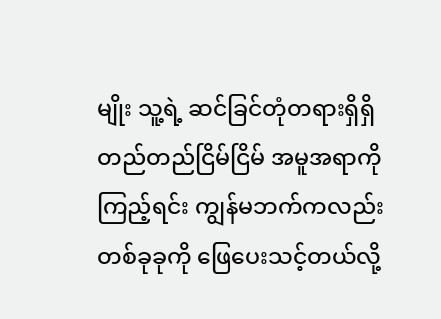မျိုး သူ့ရဲ့ ဆင်ခြင်တုံတရားရှိရှိ တည်တည်ငြိမ်ငြိမ် အမူအရာကို ကြည့်ရင်း ကျွန်မဘက်ကလည်း တစ်ခုခုကို ဖြေပေးသင့်တယ်လို့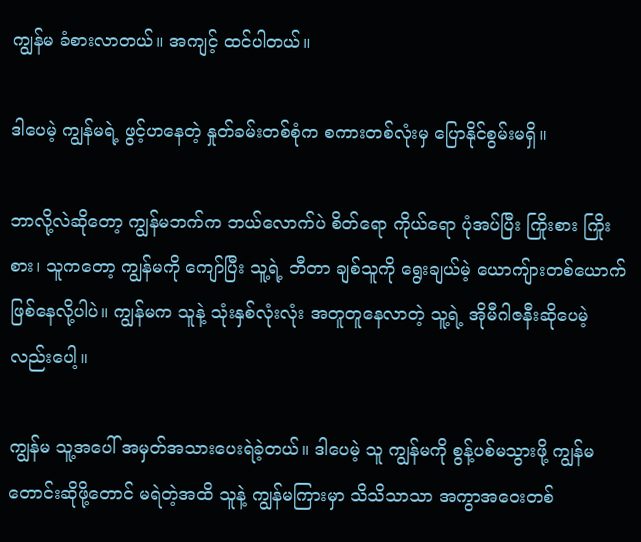ကျွန်မ ခံစားလာတယ်။ အကျင့် ထင်ပါတယ်။

ဒါပေမဲ့ ကျွန်မရဲ့ ဖွင့်ဟနေတဲ့ နှုတ်ခမ်းတစ်စုံက စကားတစ်လုံးမှ ပြောနိုင်စွမ်းမရှိ။

ဘာလို့လဲဆိုတော့ ကျွန်မဘက်က ဘယ်လောက်ပဲ စိတ်ရော ကိုယ်ရော ပုံအပ်ပြီး ကြိုးစား ကြိုးစား၊ သူကတော့ ကျွန်မကို ကျော်ပြီး သူ့ရဲ့ ဘီတာ ချစ်သူကို ရွေးချယ်မဲ့ ယောကျ်ားတစ်ယောက်ဖြစ်နေလို့ပါပဲ။ ကျွန်မက သူနဲ့ သုံးနှစ်လုံးလုံး အတူတူနေလာတဲ့ သူ့ရဲ့ အိုမီဂါဇနီးဆိုပေမဲ့လည်းပေါ့။

ကျွန်မ သူ့အပေါ် အမှတ်အသားပေးရဲခဲ့တယ်။ ဒါပေမဲ့ သူ ကျွန်မကို စွန့်ပစ်မသွားဖို့ ကျွန်မ တောင်းဆိုဖို့တောင် မရဲတဲ့အထိ သူနဲ့ ကျွန်မကြားမှာ သိသိသာသာ အကွာအဝေးတစ်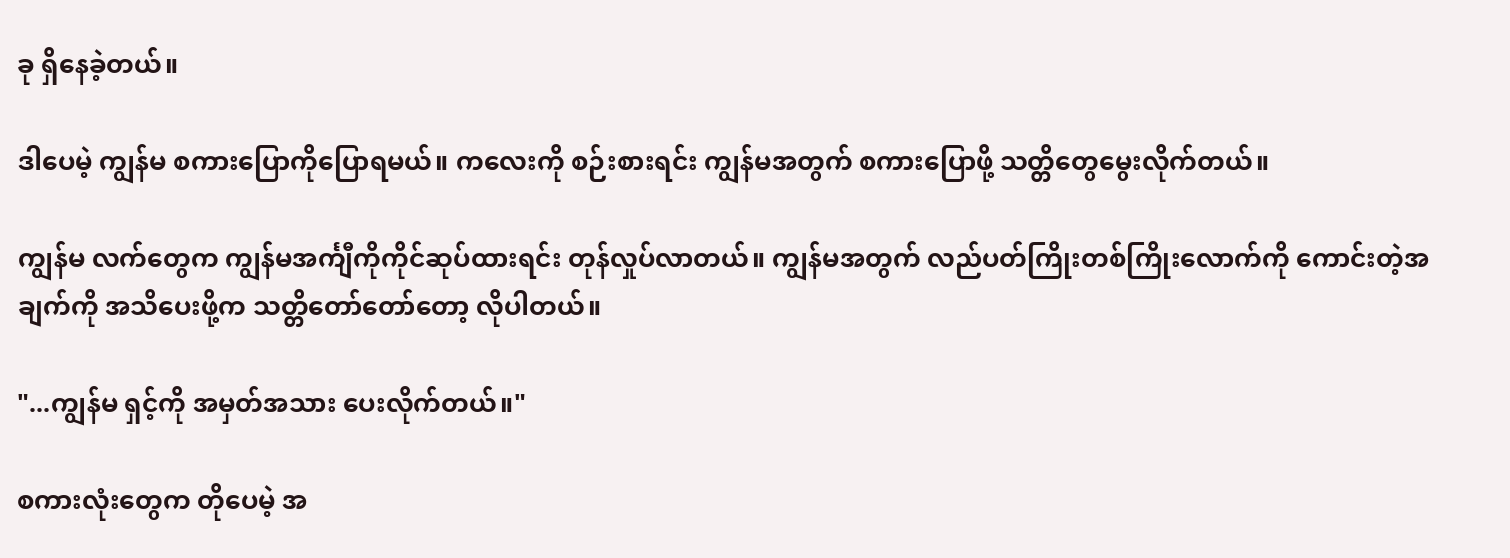ခု ရှိနေခဲ့တယ်။

ဒါပေမဲ့ ကျွန်မ စကားပြောကိုပြောရမယ်။ ကလေးကို စဉ်းစားရင်း ကျွန်မအတွက် စကားပြောဖို့ သတ္တိတွေမွေးလိုက်တယ်။

ကျွန်မ လက်တွေက ကျွန်မအင်္ကျီကိုကိုင်ဆုပ်ထားရင်း တုန်လှုပ်လာတယ်။ ကျွန်မအတွက် လည်ပတ်ကြိုးတစ်ကြိုးလောက်ကို ကောင်းတဲ့အချက်ကို အသိပေးဖို့က သတ္တိတော်တော်တော့ လိုပါတယ်။

"...ကျွန်မ ရှင့်ကို အမှတ်အသား ပေးလိုက်တယ်။"

စကားလုံးတွေက တိုပေမဲ့ အ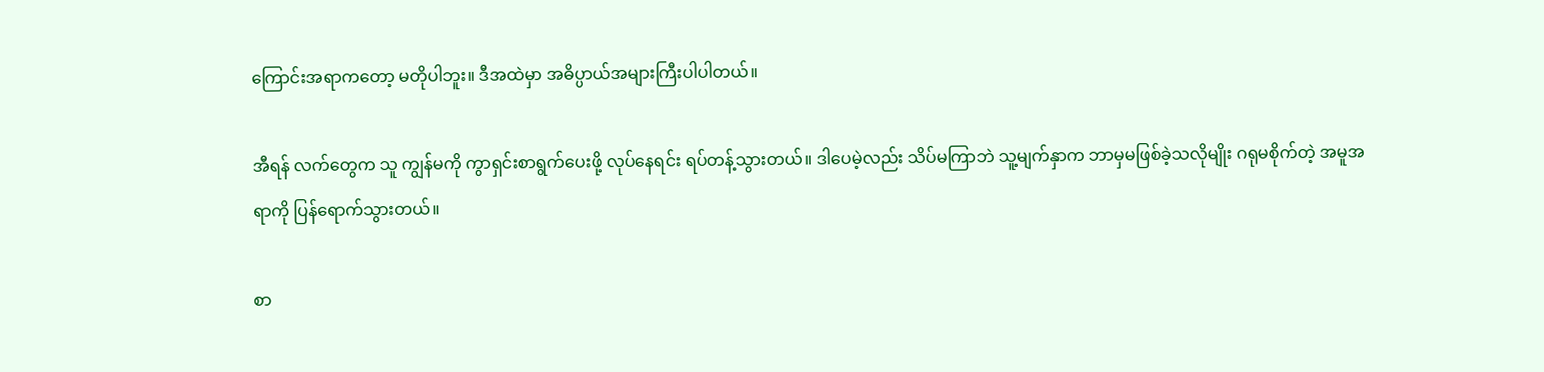ကြောင်းအရာကတော့ မတိုပါဘူး။ ဒီအထဲမှာ အဓိပ္ပာယ်အများကြီးပါပါတယ်။

အီရန် လက်တွေက သူ ကျွန်မကို ကွာရှင်းစာရွက်ပေးဖို့ လုပ်နေရင်း ရပ်တန့်သွားတယ်။ ဒါပေမဲ့လည်း သိပ်မကြာဘဲ သူ့မျက်နှာက ဘာမှမဖြစ်ခဲ့သလိုမျိုး ဂရုမစိုက်တဲ့ အမူအရာကို ပြန်ရောက်သွားတယ်။

စာ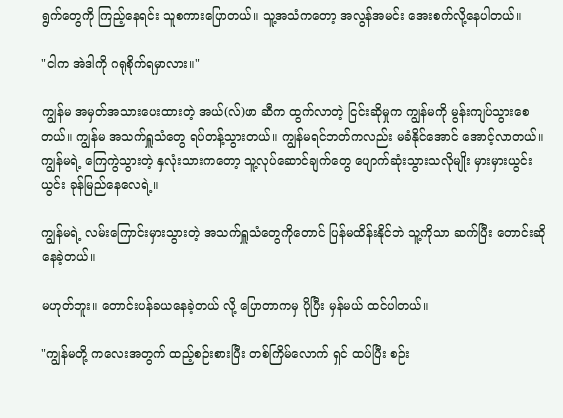ရွက်တွေကို ကြည့်နေရင်း သူစကားပြောတယ်။ သူ့အသံကတော့ အလွန်အမင်း အေးစက်လို့နေပါတယ်။

"ငါက အဲဒါကို ဂရုစိုက်ရမှာလား။"

ကျွန်မ အမှတ်အသားပေးထားတဲ့ အယ်(လ်)ဖာ ဆီက ထွက်လာတဲ့ ငြင်းဆိုမှုက ကျွန်မကို မွန်းကျပ်သွားစေတယ်။ ကျွန်မ အသက်ရှူသံတွေ ရပ်တန့်သွားတယ်။ ကျွန်မရင်ဘတ်ကလည်း မခံနိုင်အောင် အောင့်လာတယ်။ ကျွန်မရဲ့ ကြေကွဲသွားတဲ့ နှလုံးသားကတော့ သူ့လုပ်ဆောင်ချက်တွေ ပျောက်ဆုံးသွားသလိုမျိုး မှားမှားယွင်းယွင်း ခုန်မြည်နေလေရဲ့။

ကျွန်မရဲ့ လမ်းကြောင်းမှားသွားတဲ့ အသက်ရှူသံတွေကိုတောင် ပြန်မထိန်းနိုင်ဘဲ သူ့ကိုသာ ဆက်ပြီး တောင်းဆိုနေခဲ့တယ်။

မဟုတ်ဘူး။ တောင်းပန်ခယနေခဲ့တယ် လို့ ပြောတာကမှ ပိုပြီး မှန်မယ် ထင်ပါတယ်။

"ကျွန်မတို့ ကလေးအတွက် ထည့်စဉ်းစားပြီး တစ်ကြိမ်လောက် ရှင် ထပ်ပြီး စဉ်း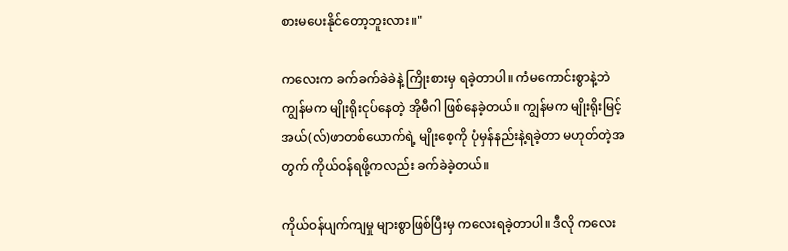စားမပေးနိုင်တော့ဘူးလား။"

ကလေးက ခက်ခက်ခဲခဲနဲ့ ကြိုးစားမှ ရခဲ့တာပါ။ ကံမကောင်းစွာနဲ့ဘဲ ကျွန်မက မျိုးရိုးငုပ်နေတဲ့ အိုမီဂါ ဖြစ်နေခဲ့တယ်။ ကျွန်မက မျိုးရိုးမြင့် အယ်(လ်)ဖာတစ်ယောက်ရဲ့ မျိုးစေ့ကို ပုံမှန်နည်းနဲ့ရခဲ့တာ မဟုတ်တဲ့အတွက် ကိုယ်ဝန်ရဖို့ကလည်း ခက်ခဲခဲ့တယ်။

ကိုယ်ဝန်ပျက်ကျမှု များစွာဖြစ်ပြီးမှ ကလေးရခဲ့တာပါ။ ဒီလို ကလေး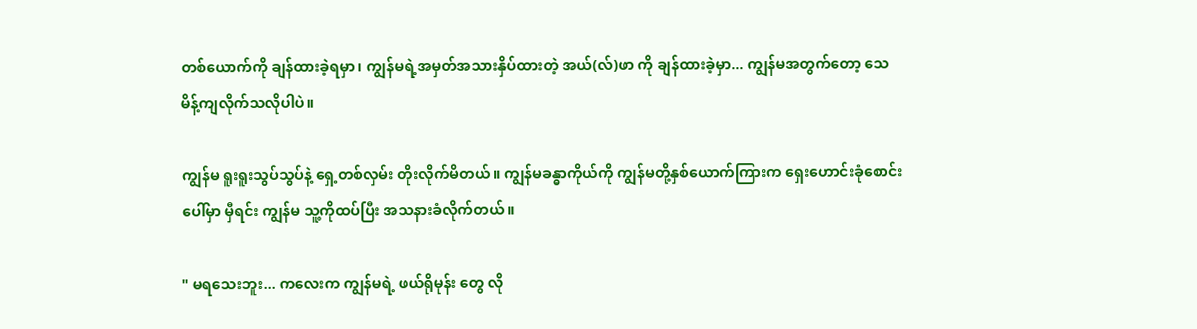တစ်ယောက်ကို ချန်ထားခဲ့ရမှာ၊ ကျွန်မရဲ့အမှတ်အသားနှိပ်ထားတဲ့ အယ်(လ်)ဖာ ကို ချန်ထားခဲ့မှာ... ကျွန်မအတွက်တော့ သေမိန့်ကျလိုက်သလိုပါပဲ။

ကျွန်မ ရူးရူးသွပ်သွပ်နဲ့ ရှေ့တစ်လှမ်း တိုးလိုက်မိတယ်။ ကျွန်မခန္ဓာကိုယ်ကို ကျွန်မတို့နှစ်ယောက်ကြားက ရှေးဟောင်းခုံစောင်းပေါ်မှာ မှီရင်း ကျွန်မ သူ့ကိုထပ်ပြီး အသနားခံလိုက်တယ်။

" မရသေးဘူး... ကလေးက ကျွန်မရဲ့ ဖယ်ရိုမုန်း တွေ လို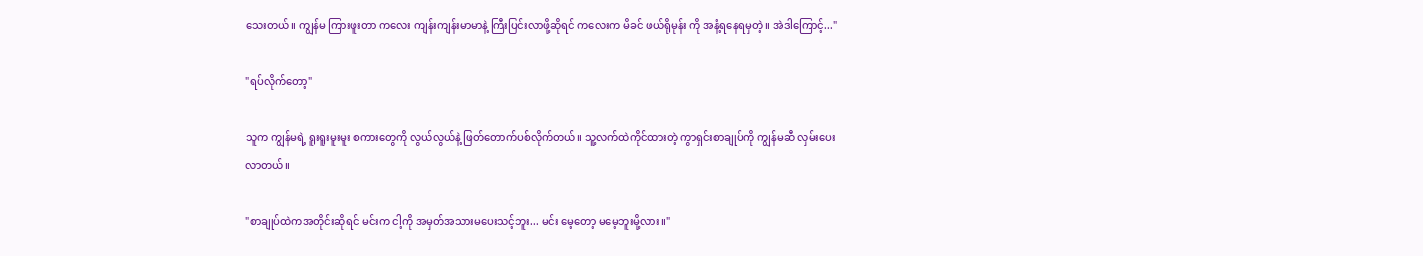သေးတယ်။ ကျွန်မ ကြားဖူးတာ ကလေး ကျန်းကျန်းမာမာနဲ့ ကြီးပြင်းလာဖို့ဆိုရင် ကလေးက မိခင် ဖယ်ရိုမုန်း ကို အနံ့ရနေရမှတဲ့။ အဲဒါကြောင့်..."

"ရပ်လိုက်တော့"

သူက ကျွန်မရဲ့ ရူးရူးမူးမူး စကားတွေကို လွယ်လွယ်နဲ့ ဖြတ်တောက်ပစ်လိုက်တယ်။ သူ့လက်ထဲကိုင်ထားတဲ့ ကွာရှင်းစာချုပ်ကို ကျွန်မဆီ လှမ်းပေးလာတယ်။

"စာချုပ်ထဲကအတိုင်းဆိုရင် မင်းက ငါ့ကို အမှတ်အသားမပေးသင့်ဘူး... မင်း မေ့တော့ မမေ့ဘူးမို့လား။"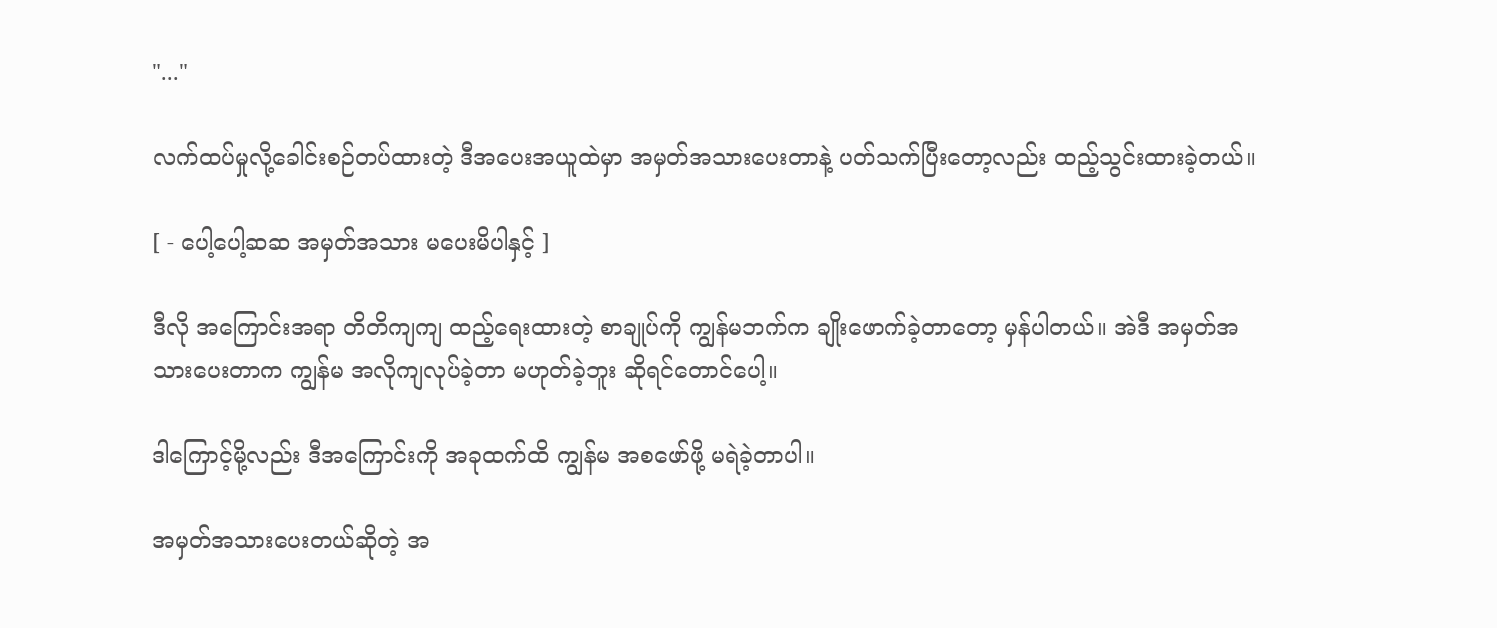"..."

လက်ထပ်မှုလို့ခေါင်းစဉ်တပ်ထားတဲ့ ဒီအပေးအယူထဲမှာ အမှတ်အသားပေးတာနဲ့ ပတ်သက်ပြီးတော့လည်း ထည့်သွင်းထားခဲ့တယ်။

[ - ပေါ့ပေါ့ဆဆ အမှတ်အသား မပေးမိပါနှင့် ]

ဒီလို အကြောင်းအရာ တိတိကျကျ ထည့်ရေးထားတဲ့ စာချုပ်ကို ကျွန်မဘက်က ချိုးဖောက်ခဲ့တာတော့ မှန်ပါတယ်။ အဲဒီ အမှတ်အသားပေးတာက ကျွန်မ အလိုကျလုပ်ခဲ့တာ မဟုတ်ခဲ့ဘူး ဆိုရင်တောင်ပေါ့။

ဒါကြောင့်မို့လည်း ဒီအကြောင်းကို အခုထက်ထိ ကျွန်မ အစဖော်ဖို့ မရဲခဲ့တာပါ။

အမှတ်အသားပေးတယ်ဆိုတဲ့ အ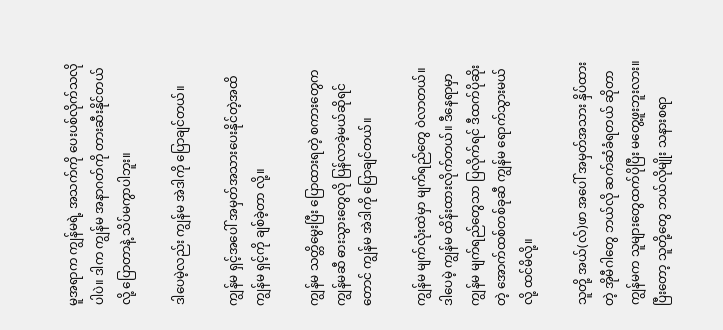မူအရာက ကျွန်မရဲ့ အသက်ကို ပေးပစ်လိုက်သလိုပါပဲ။ ဒါက ကျွန်မ အနာဂတ်ကို တားဆီးနိုင်တယ်လို့ ပြောတာနဲ့ သိပ်မကွာပါဘူး။

ဒါပေမဲ့လည်း ကျွန်မ အဲဒါကို ပြောချင်တယ်။

ကျွန်မ ရှင့်အပေါ် အမှတ်အသားပေးနိုင်တဲ့အထိ ကျွန်မ ရှင့်ကို ချစ်ခဲ့တာ လို့။

ကျွန်မ သတ္တိမွေးပြီး ပြောထားရတဲ့ စကားတွေက ကျွန်မဆီ ဓားသွားတွေလို ပြန်လာခဲ့မယ်ဆိုရင်တောင် ကျွန်မ အဲဒါကို ပြောချင်တယ်။

ကျွန်မ မျက်လုံးထဲမှာ မျက်ရည်တွေ ဝဲလာတယ်။ ဒါပေမဲ့ ကျွန်မ ထိန်းထားလိုက်တယ်။ ဒီနေရာမှာ ကျွန်မ မျက်ရည်တွေသာ ပြလိုက်ရင် ဒီထက်ပိုဆိုးတဲ့ အောက်ထစ်တစ်ခုဆီ ကျွန်မ ရောက်သွားမယ်လို့ ထင်မိလို့။

သူတို့ အယ်(လ်)ဖာ အပေါ် အမှတ်အသား နှိပ်ထားတဲ့ အိုမီဂါတွေ ဘယ်လို ဆက်ဆံခံရတယ် ဆိုတာ ကျွန်မက သူများတွေထက်ပိုပြီး မတွေ့ဖူးဘူးလား။ ပြီးတော့ သူတို့တွေ ဘယ်လိုမျိုး သနားစရာ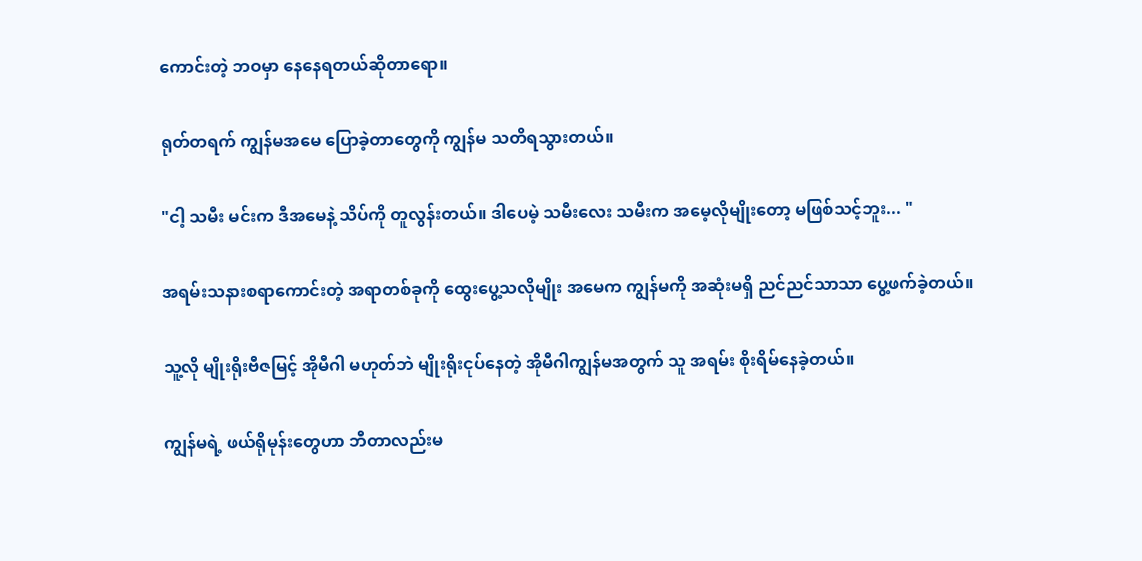ကောင်းတဲ့ ဘဝမှာ နေနေရတယ်ဆိုတာရော။

ရုတ်တရက် ကျွန်မအမေ ပြောခဲ့တာတွေကို ကျွန်မ သတိရသွားတယ်။

"ငါ့ သမီး မင်းက ဒီအမေနဲ့ သိပ်ကို တူလွန်းတယ်။ ဒါပေမဲ့ သမီးလေး သမီးက အမေ့လိုမျိုးတော့ မဖြစ်သင့်ဘူး... "

အရမ်းသနားစရာကောင်းတဲ့ အရာတစ်ခုကို ထွေးပွေ့သလိုမျိုး အမေက ကျွန်မကို အဆုံးမရှိ ညင်ညင်သာသာ ပွေ့ဖက်ခဲ့တယ်။

သူ့လို မျိုးရိုးဗီဇမြင့် အိုမီဂါ မဟုတ်ဘဲ မျိုးရိုးငုပ်နေတဲ့ အိုမီဂါကျွန်မအတွက် သူ အရမ်း စိုးရိမ်နေခဲ့တယ်။

ကျွန်မရဲ့ ဖယ်ရိုမုန်းတွေဟာ ဘီတာလည်းမ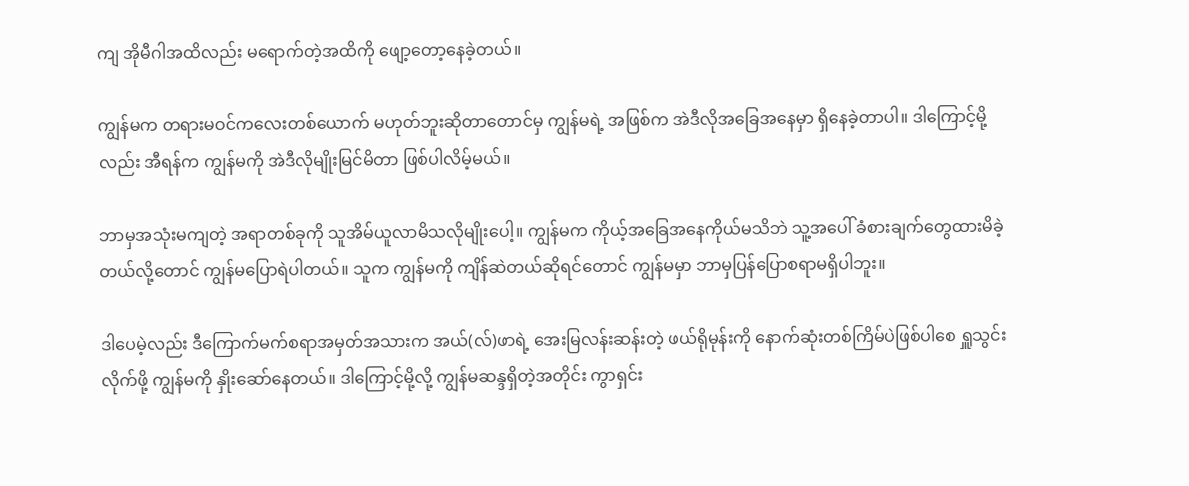ကျ အိုမီဂါအထိလည်း မရောက်တဲ့အထိကို ဖျော့တော့နေခဲ့တယ်။

ကျွန်မက တရားမဝင်ကလေးတစ်ယောက် မဟုတ်ဘူးဆိုတာတောင်မှ ကျွန်မရဲ့ အဖြစ်က အဲဒီလိုအခြေအနေမှာ ရှိနေခဲ့တာပါ။ ဒါကြောင့်မို့လည်း အီရန်က ကျွန်မကို အဲဒီလိုမျိုးမြင်မိတာ ဖြစ်ပါလိမ့်မယ်။

ဘာမှအသုံးမကျတဲ့ အရာတစ်ခုကို သူအိမ်ယူလာမိသလိုမျိုးပေါ့။ ကျွန်မက ကိုယ့်အခြေအနေကိုယ်မသိဘဲ သူ့အပေါ် ခံစားချက်တွေထားမိခဲ့တယ်လို့တောင် ကျွန်မပြောရဲပါတယ်။ သူက ကျွန်မကို ကျိန်ဆဲတယ်ဆိုရင်တောင် ကျွန်မမှာ ဘာမှပြန်ပြောစရာမရှိပါဘူး။

ဒါပေမဲ့လည်း ဒီကြောက်မက်စရာအမှတ်အသားက အယ်(လ်)ဖာရဲ့ အေးမြလန်းဆန်းတဲ့ ဖယ်ရိုမုန်းကို နောက်ဆုံးတစ်ကြိမ်ပဲဖြစ်ပါစေ ရှူသွင်းလိုက်ဖို့ ကျွန်မကို နှိုးဆော်နေတယ်။ ဒါကြောင့်မို့လို့ ကျွန်မဆန္ဒရှိတဲ့အတိုင်း ကွာရှင်း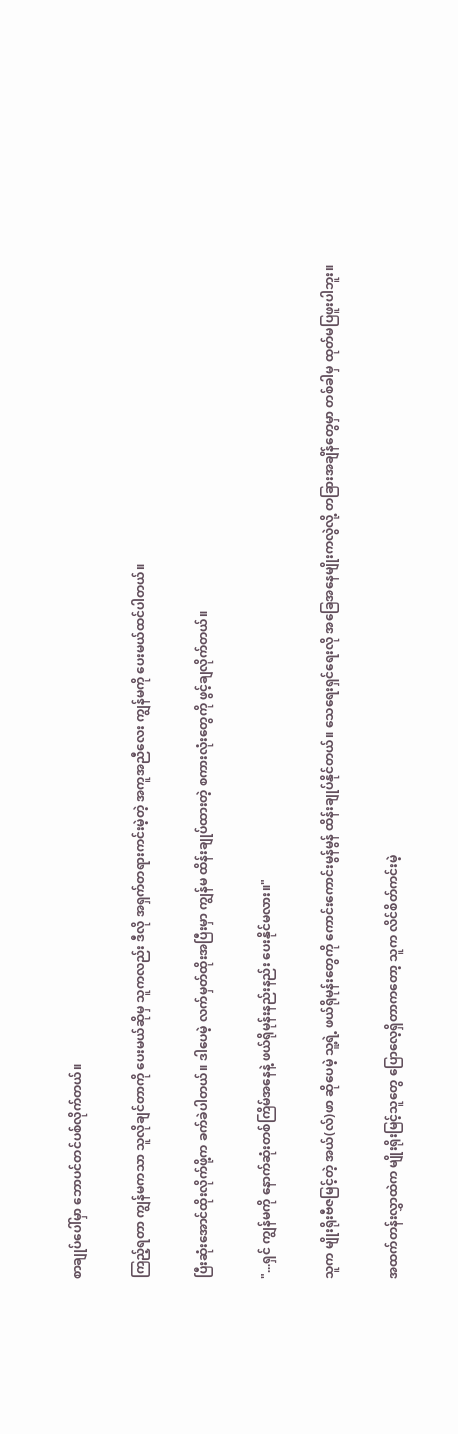စာချုပ်ပေါ်မှာ ဘောပင်တင်ပစ်လိုက်တယ်။

ကြည့်ရတာ ကျွန်မကသာ သူလိုချင်တာကို ပေးမယ်ဆိုမှ သူကလည်း ဒီလို အရှက်တရားကင်းမဲ့တဲ့ အကူအညီလေး ကျွန်မကို ပေးမယ်ထင်ပါတယ်။

ပြီးဆုံးအောင်ထိုးလိုက်ဖို့က ခက်ခဲပါတယ်။ ဒါပေမဲ့ လက်မှတ်ထိုးအပြီးမှာ ကျွန်မ ထိန်းချုပ်ထားတဲ့ စကားလုံးတွေကို ဖွင့်ချလိုက်တယ်။

"...ရှင် ကျွန်မကို နောက်ဆုံးတစ်ကြိမ်အနေနဲ့ ဖယ်ရိုမုန်းနည်းနည်း ပေးနိုင်မလား။"

သူက မျိုးရိုးဗီဇမြင့်တဲ့ အယ်(လ်)ဖာ ဆိုပေမဲ့ သူ့ရဲ့ ဖယ်ရိုမုန်းတွေကို ကောင်းကောင်းမွန်မွန် ထိန်းချုပ်နိုင်တယ်။ သေရေးရှင်ရေးလို အခြေအနေမျိုးကလွဲလို့ တခြားအချိန်တွေမှာ တစ်ခါမှ ထုတ်မပြဖူးပါဘူး။

အထက်တန်းလွှာထဲက မျိုးရိုးမြင့်သူတွေ ပြောလေ့ရှိတာကတော့ သူက လိင်စိတ်ကင်းမဲ့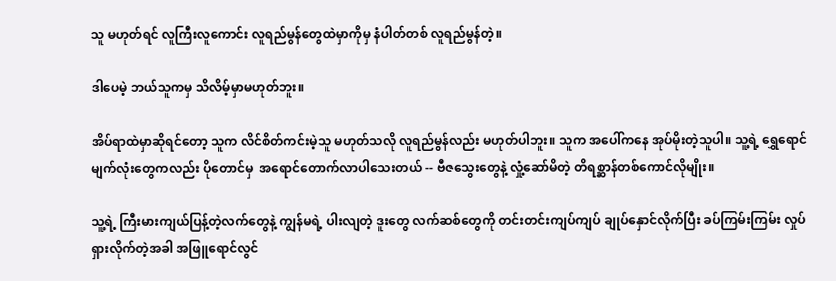သူ မဟုတ်ရင် လူကြီးလူကောင်း လူရည်မွန်တွေထဲမှာကိုမှ နံပါတ်တစ် လူရည်မွန်တဲ့။

ဒါပေမဲ့ ဘယ်သူကမှ သိလိမ့်မှာမဟုတ်ဘူး။

အိပ်ရာထဲမှာဆိုရင်တော့ သူက လိင်စိတ်ကင်းမဲ့သူ မဟုတ်သလို လူရည်မွန်လည်း မဟုတ်ပါဘူး။ သူက အပေါ်ကနေ အုပ်မိုးတဲ့သူပါ။ သူ့ရဲ့ ရွှေရောင်မျက်လုံးတွေကလည်း ပိုတောင်မှ  အရောင်တောက်လာပါသေးတယ် -- ဗီဇသွေးတွေနဲ့ လှုံ့ဆော်မိတဲ့ တိရစ္ဆာန်တစ်ကောင်လိုမျိုး။

သူ့ရဲ့ ကြီးမားကျယ်ပြန့်တဲ့လက်တွေနဲ့ ကျွန်မရဲ့ ပါးလျတဲ့ ဒူးတွေ လက်ဆစ်တွေကို တင်းတင်းကျပ်ကျပ် ချုပ်နှောင်လိုက်ပြီး ခပ်ကြမ်းကြမ်း လှုပ်ရှားလိုက်တဲ့အခါ အဖြူရောင်လွင်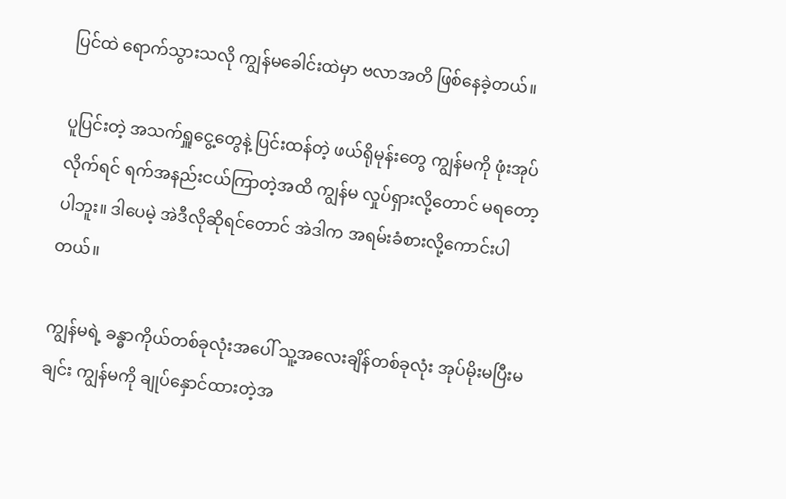ပြင်ထဲ ရောက်သွားသလို ကျွန်မခေါင်းထဲမှာ ဗလာအတိ ဖြစ်နေခဲ့တယ်။

ပူပြင်းတဲ့ အသက်ရှူငွေ့တွေနဲ့ ပြင်းထန်တဲ့ ဖယ်ရိုမုန်းတွေ ကျွန်မကို ဖုံးအုပ်လိုက်ရင် ရက်အနည်းငယ်ကြာတဲ့အထိ ကျွန်မ လှုပ်ရှားလို့တောင် မရတော့ပါဘူး။ ဒါပေမဲ့ အဲဒီလိုဆိုရင်တောင် အဲဒါက အရမ်းခံစားလို့ကောင်းပါတယ်။

ကျွန်မရဲ့ ခန္ဓာကိုယ်တစ်ခုလုံးအပေါ် သူ့အလေးချိန်တစ်ခုလုံး အုပ်မိုးမပြီးမချင်း ကျွန်မကို ချုပ်နှောင်ထားတဲ့အ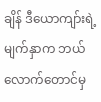ချိန် ဒီယောကျာ်းရဲ့မျက်နှာက ဘယ်လောက်တောင်မှ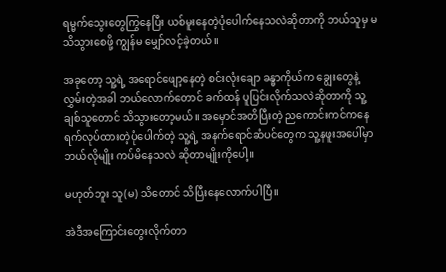ရမ္မက်သွေးတွေကြွနေပြီး ယစ်မူးနေတဲ့ပုံပေါက်နေသလဲဆိုတာကို ဘယ်သူမှ မသိသွားစေဖို့ ကျွန်မ မျှော်လင့်ခဲ့တယ်။

အခုတော့ သူ့ရဲ့ အရောင်ဖျော့နေတဲ့ စင်းလုံးချော ခန္ဓာကိုယ်က ချွေးတွေနဲ့ လွှမ်းတဲ့အခါ ဘယ်လောက်တောင် ခက်ထန် ပူပြင်းလိုက်သလဲဆိုတာကို သူ့ချစ်သူတောင် သိသွားတော့မယ်။ အမှောင်အတိပြီးတဲ့ ညကောင်းကင်ကနေ ရက်လုပ်ထားတဲ့ပုံပေါက်တဲ့ သူ့ရဲ့ အနက်ရောင်ဆံပင်တွေက သူ့နဖူးအပေါ်မှာ ဘယ်လိုမျိုး ကပ်မိနေသလဲ ဆိုတာမျိုးကိုပေါ့။

မဟုတ်ဘူး သူ(မ) သိတောင် သိပြီးနေလောက်ပါပြီ။

အဲဒီအကြောင်းတွေးလိုက်တာ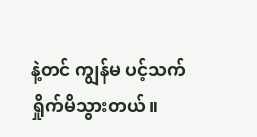နဲ့တင် ကျွန်မ ပင့်သက်ရှိုက်မိသွားတယ်။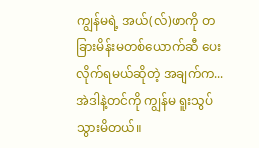ကျွန်မရဲ့ အယ်(လ်)ဖာကို တခြားမိန်းမတစ်ယောက်ဆီ ပေးလိုက်ရမယ်ဆိုတဲ့ အချက်က... အဲဒါနဲ့တင်ကို ကျွန်မ ရူးသွပ်သွားမိတယ်။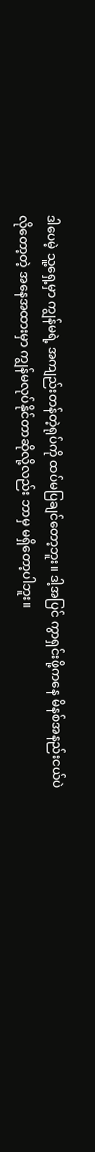ဒါပေမဲ့ သူ့ရှေ့မှာ ကျွန်မရဲ့ အကျည်းတန်တဲ့ရုပ်ကို ထပ်မပြချင်တော့ဘူး။ ဒါ့အပြင် ကွာရှင်းဖို့ကနေ မိနစ်အနည်းငယ်ပဲ လိုတော့တဲ့ အနေအထားမှာ ကျွန်မလုပ်နိုင်တာဆိုလို့လည်း ဘာမှ မရှိတော့ပါဘူး။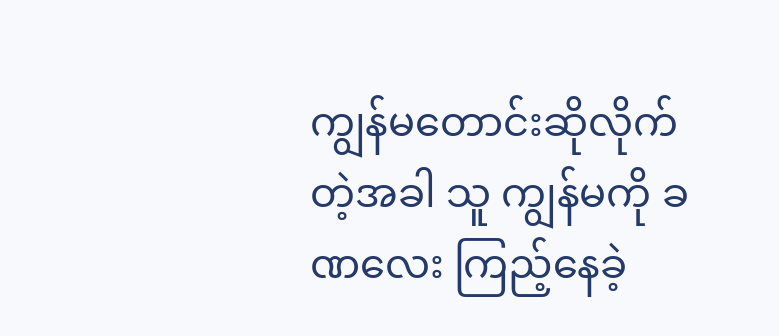ကျွန်မတောင်းဆိုလိုက်တဲ့အခါ သူ ကျွန်မကို ခဏလေး ကြည့်နေခဲ့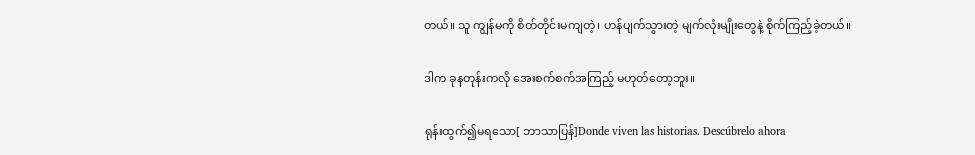တယ်။ သူ ကျွန်မကို စိတ်တိုင်းမကျတဲ့၊ ဟန်ပျက်သွားတဲ့ မျက်လုံးမျိုးတွေနဲ့ စိုက်ကြည့်ခဲ့တယ်။

ဒါက ခုနတုန်းကလို အေးစက်စက်အကြည့် မဟုတ်တော့ဘူး။

ရုန်းထွက်၍မရသော[ ဘာသာပြန်]Donde viven las historias. Descúbrelo ahora